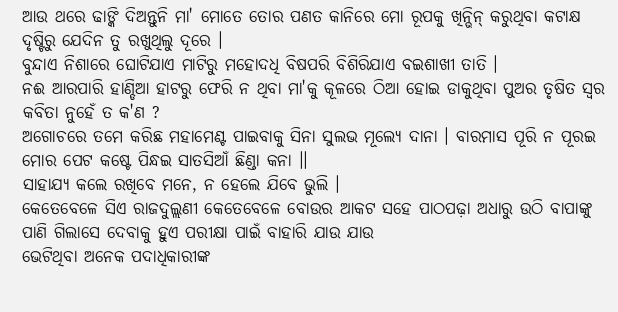ଆଉ ଥରେ ଢାଙ୍କି ଦିଅନ୍ତୁନି ମା' ମୋତେ ତୋର ପଣତ କାନିରେ ମୋ ରୂପକୁ ଖିନ୍ଭିନ୍ କରୁଥିବା କଟାକ୍ଷ ଦୃଷ୍ଟିରୁ ଯେଦିନ ତୁ ରଖୁଥିଲୁ ଦୂରେ ।
ବୁନ୍ଦାଏ ନିଶାରେ ଘୋଟିଯାଏ ମାଟିରୁ ମହୋଦଧି ବିଷପରି ବିଶିରିଯାଏ ବଇଶାଖୀ ତାତି ।
ନଈ ଆରପାରି ହାଣ୍ଡିଆ ହାଟରୁ ଫେରି ନ ଥିବା ମା'କୁ କୂଳରେ ଠିଆ ହୋଇ ଡାକୁଥିବା ପୁଅର ତୃଷିତ ସ୍ୱର କବିତା ନୁହେଁ ତ କ'ଣ ?
ଅଗୋଚରେ ତମେ କରିଛ ମହାମେଣ୍ଟ ପାଇବାକୁ ସିନା ସୁଲଭ ମୂଲ୍ୟେ ଦାନା । ବାରମାସ ପୂରି ନ ପୂରଇ ମୋର ପେଟ କଷ୍ଟେ ପିନ୍ଧଇ ସାତସିଆଁ ଛିଣ୍ଡା କନା ।।
ସାହାଯ୍ୟ କଲେ ରଖିବେ ମନେ, ନ ହେଲେ ଯିବେ ଭୁଲି ।
କେତେବେଳେ ସିଏ ରାଜଦୁଲ୍ଲଣୀ କେତେବେଳେ ବୋଉର ଆକଟ ସହେ ପାଠପଢ଼ା ଅଧାରୁ ଉଠି ବାପାଙ୍କୁ ପାଣି ଗିଲାସେ ଦେବାକୁ ହୁଏ ପରୀକ୍ଷା ପାଇଁ ବାହାରି ଯାଉ ଯାଉ
ଭେଟିଥିବା ଅନେକ ପଦାଧିକାରୀଙ୍କ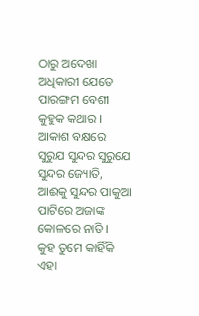ଠାରୁ ଅଦେଖା ଅଧିକାରୀ ଯେତେ ପାରଙ୍ଗମ ବେଶୀ କୁହୁକ କଥାର ।
ଆକାଶ ବକ୍ଷରେ ସୁରୁଯ ସୁନ୍ଦର ସୁରୁଯେ ସୁନ୍ଦର ଜ୍ୟୋତି, ଆଈକୁ ସୁନ୍ଦର ପାକୁଆ ପାଟିରେ ଅଜାଙ୍କ କୋଳରେ ନାତି ।
କୁହ ତୁମେ କାହିଁକି ଏହା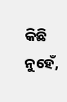କିଛି ନୁହେଁ,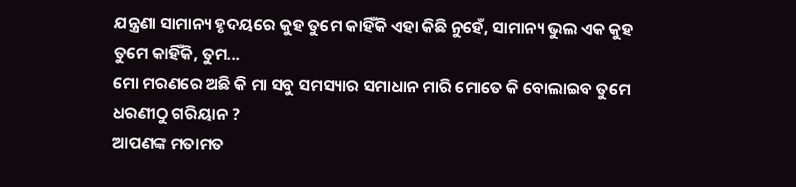ଯନ୍ତ୍ରଣା ସାମାନ୍ୟ ହୃଦୟରେ କୁହ ତୁମେ କାହିଁକି ଏହା କିଛି ନୁହେଁ, ସାମାନ୍ୟ ଭୁଲ ଏକ କୁହ ତୁମେ କାହିଁକି, ତୁମ...
ମୋ ମରଣରେ ଅଛି କି ମା ସବୁ ସମସ୍ୟାର ସମାଧାନ ମାରି ମୋତେ କି ବୋଲାଇବ ତୁମେ ଧରଣୀଠୁ ଗରିୟାନ ?
ଆପଣଙ୍କ ମତାମତ